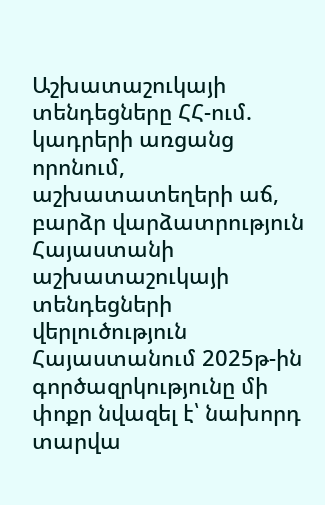Աշխատաշուկայի տենդեցները ՀՀ-ում. կադրերի առցանց որոնում, աշխատատեղերի աճ, բարձր վարձատրություն
Հայաստանի աշխատաշուկայի տենդեցների վերլուծություն
Հայաստանում 2025թ-ին գործազրկությունը մի փոքր նվազել է՝ նախորդ տարվա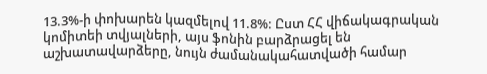13.3%-ի փոխարեն կազմելով 11.8%: Ըստ ՀՀ վիճակագրական կոմիտեի տվյալների, այս ֆոնին բարձրացել են աշխատավարձերը, նույն ժամանակահատվածի համար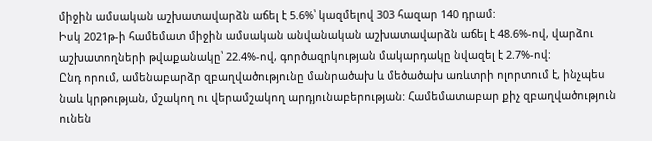միջին ամսական աշխատավարձն աճել է 5.6%՝ կազմելով 303 հազար 140 դրամ:
Իսկ 2021թ-ի համեմատ միջին ամսական անվանական աշխատավարձն աճել է 48.6%-ով, վարձու աշխատողների թվաքանակը՝ 22.4%-ով, գործազրկության մակարդակը նվազել է 2.7%-ով:
Ընդ որում, ամենաբարձր զբաղվածությունը մանրածախ և մեծածախ առևտրի ոլորտում է, ինչպես նաև կրթության, մշակող ու վերամշակող արդյունաբերության: Համեմատաբար քիչ զբաղվածություն ունեն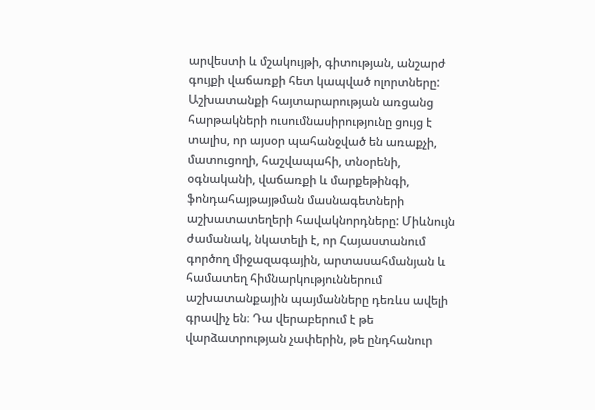արվեստի և մշակույթի, գիտության, անշարժ գույքի վաճառքի հետ կապված ոլորտները:
Աշխատանքի հայտարարության առցանց հարթակների ուսումնասիրությունը ցույց է տալիս, որ այսօր պահանջված են առաքչի, մատուցողի, հաշվապահի, տնօրենի, օգնականի, վաճառքի և մարքեթինգի, ֆոնդահայթայթման մասնագետների աշխատատեղերի հավակնորդները: Միևնույն ժամանակ, նկատելի է, որ Հայաստանում գործող միջազագային, արտասահմանյան և համատեղ հիմնարկություններում աշխատանքային պայմանները դեռևս ավելի գրավիչ են։ Դա վերաբերում է թե վարձատրության չափերին, թե ընդհանուր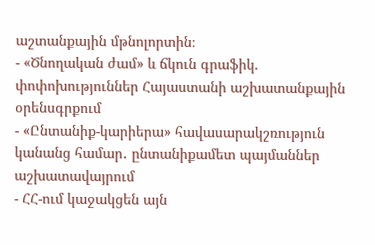աշտանքային մթնոլորտին։
- «Ծնողական ժամ» և ճկուն գրաֆիկ. փոփոխություններ Հայաստանի աշխատանքային օրենսգրքում
- «Ընտանիք-կարիերա» հավասարակշռություն կանանց համար․ ընտանիքամետ պայմաններ աշխատավայրում
- ՀՀ-ում կաջակցեն այն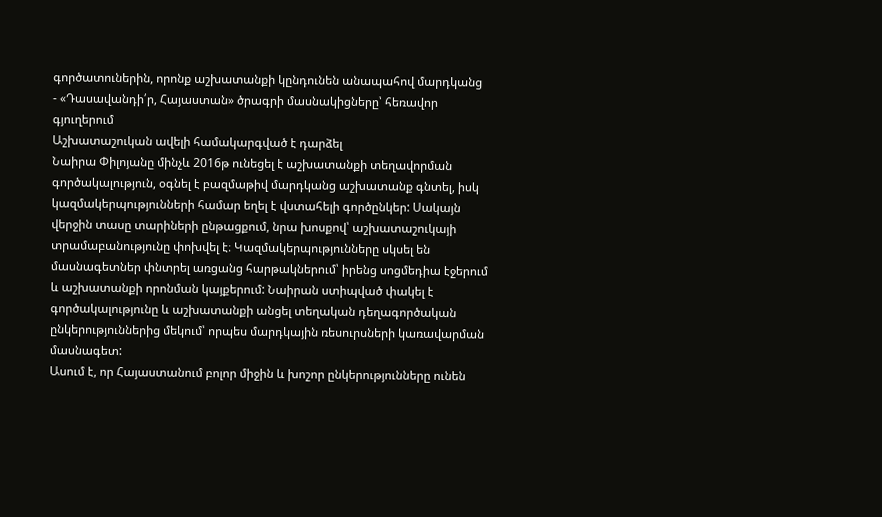գործատուներին, որոնք աշխատանքի կընդունեն անապահով մարդկանց
- «Դասավանդի՛ր, Հայաստան» ծրագրի մասնակիցները՝ հեռավոր գյուղերում
Աշխատաշուկան ավելի համակարգված է դարձել
Նաիրա Փիլոյանը մինչև 2016թ ունեցել է աշխատանքի տեղավորման գործակալություն, օգնել է բազմաթիվ մարդկանց աշխատանք գնտել, իսկ կազմակերպությունների համար եղել է վստահելի գործընկեր: Սակայն վերջին տասը տարիների ընթացքում, նրա խոսքով՝ աշխատաշուկայի տրամաբանությունը փոխվել է։ Կազմակերպությունները սկսել են մասնագետներ փնտրել առցանց հարթակներում՝ իրենց սոցմեդիա էջերում և աշխատանքի որոնման կայքերում: Նաիրան ստիպված փակել է գործակալությունը և աշխատանքի անցել տեղական դեղագործական ընկերություններից մեկում՝ որպես մարդկային ռեսուրսների կառավարման մասնագետ:
Ասում է, որ Հայաստանում բոլոր միջին և խոշոր ընկերությունները ունեն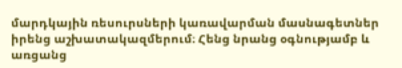մարդկային ռեսուրսների կառավարման մասնագետներ իրենց աշխատակազմերում։ Հենց նրանց օգնությամբ և առցանց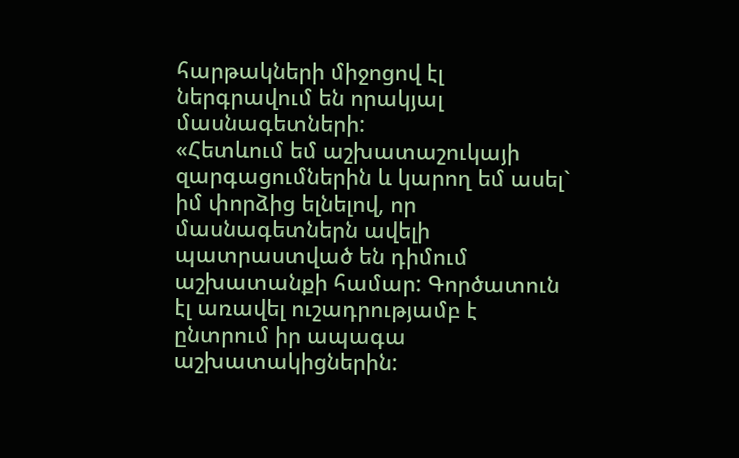հարթակների միջոցով էլ ներգրավում են որակյալ մասնագետների:
«Հետևում եմ աշխատաշուկայի զարգացումներին և կարող եմ ասել` իմ փորձից ելնելով, որ մասնագետներն ավելի պատրաստված են դիմում աշխատանքի համար: Գործատուն էլ առավել ուշադրությամբ է ընտրում իր ապագա աշխատակիցներին: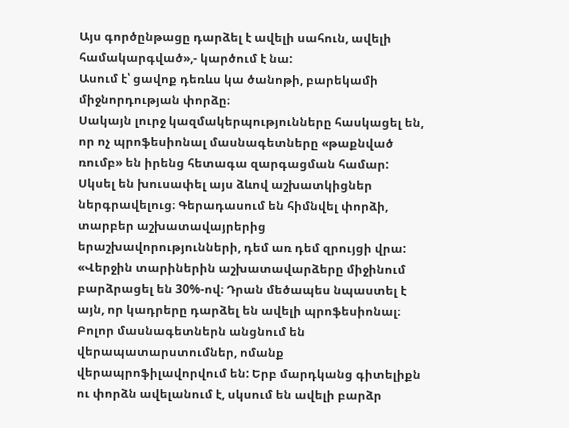Այս գործընթացը դարձել է ավելի սահուն, ավելի համակարգված»,- կարծում է նա:
Ասում է՝ ցավոք դեռևս կա ծանոթի, բարեկամի միջնորդության փորձը։
Սակայն լուրջ կազմակերպությունները հասկացել են, որ ոչ պրոֆեսիոնալ մասնագետները «թաքնված ռումբ» են իրենց հետագա զարգացման համար:
Սկսել են խուսափել այս ձևով աշխատկիցներ ներգրավելուց։ Գերադասում են հիմնվել փորձի, տարբեր աշխատավայրերից երաշխավորությունների, դեմ առ դեմ զրույցի վրա:
«Վերջին տարիներին աշխատավարձերը միջինում բարձրացել են 30%-ով։ Դրան մեծապես նպաստել է այն, որ կադրերը դարձել են ավելի պրոֆեսիոնալ։ Բոլոր մասնագետներն անցնում են վերապատարստումներ, ոմանք վերապրոֆիլավորվում են: Երբ մարդկանց գիտելիքն ու փորձն ավելանում է, սկսում են ավելի բարձր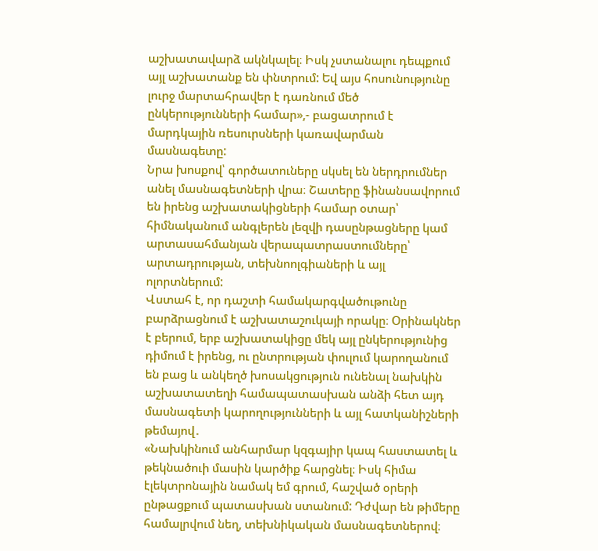աշխատավարձ ակնկալել։ Իսկ չստանալու դեպքում այլ աշխատանք են փնտրում: Եվ այս հոսունությունը լուրջ մարտահրավեր է դառնում մեծ ընկերությունների համար»,- բացատրում է մարդկային ռեսուրսների կառավարման մասնագետը:
Նրա խոսքով՝ գործատուները սկսել են ներդրումներ անել մասնագետների վրա։ Շատերը ֆինանսավորում են իրենց աշխատակիցների համար օտար՝ հիմնականում անգլերեն լեզվի դասընթացները կամ արտասահմանյան վերապատրաստումները՝ արտադրության, տեխնոոլգիաների և այլ ոլորտներում:
Վստահ է, որ դաշտի համակարգվածութունը բարձրացնում է աշխատաշուկայի որակը։ Օրինակներ է բերում, երբ աշխատակիցը մեկ այլ ընկերությունից դիմում է իրենց, ու ընտրության փուլում կարողանում են բաց և անկեղծ խոսակցություն ունենալ նախկին աշխատատեղի համապատասխան անձի հետ այդ մասնագետի կարողությունների և այլ հատկանիշների թեմայով․
«Նախկինում անհարմար կզգայիր կապ հաստատել և թեկնածուի մասին կարծիք հարցնել։ Իսկ հիմա էլեկտրոնային նամակ եմ գրում, հաշված օրերի ընթացքում պատասխան ստանում: Դժվար են թիմերը համալրվում նեղ, տեխնիկական մասնագետներով։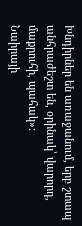Խնդիրներ են առաջանում, երբ շտապ անհրաժեշտ են, օրինակ՝ վարորդ, մաքրուհի, պահակ»:
Նաիրայի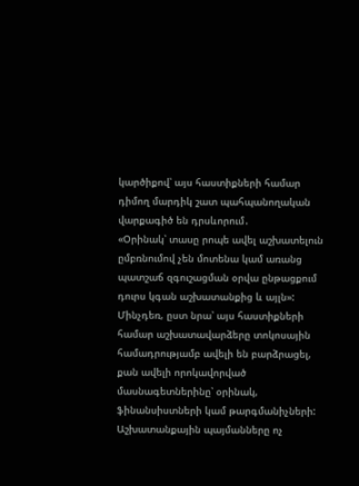կարծիքով՝ այս հաստիքների համար դիմող մարդիկ շատ պահպանողական վարքագիծ են դրսևորում․
«Օրինակ՝ տասը րոպե ավել աշխատելուն ըմբռնումով չեն մոտենա կամ առանց պատշաճ զգուշացման օրվա ընթացքում դուրս կգան աշխատանքից և այլն»:
Մինչդեռ, ըստ նրա՝ այս հաստիքների համար աշխատավարձերը տոկոսային համադրությամբ ավելի են բարձրացել, քան ավելի որոկավորված մասնագետներինը՝ օրինակ, ֆինանսիստների կամ թարգմանիչների:
Աշխատանքային պայմանները ոչ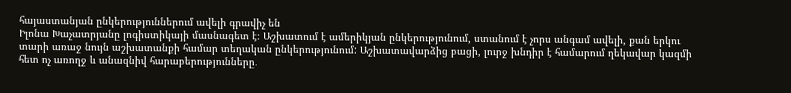հայաստանյան ընկերություններում ավելի գրավիչ են
Իլոնա Խաչատրյանը լոգիստիկայի մասնագետ է։ Աշխատում է ամերիկյան ընկերությունում, ստանում է չորս անգամ ավելի, քան երկու տարի առաջ նույն աշխատանքի համար տեղական ընկերությունում: Աշխատավարձից բացի, լուրջ խնդիր է համարում ղեկավար կազմի հետ ոչ առողջ և անազնիվ հարաբերությունները․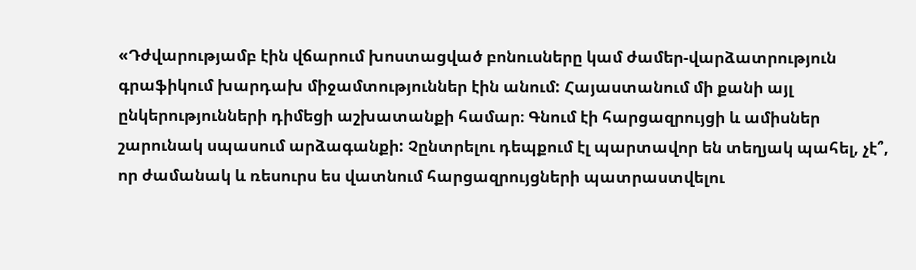«Դժվարությամբ էին վճարում խոստացված բոնուսները կամ ժամեր-վարձատրություն գրաֆիկում խարդախ միջամտություններ էին անում: Հայաստանում մի քանի այլ ընկերությունների դիմեցի աշխատանքի համար։ Գնում էի հարցազրույցի և ամիսներ շարունակ սպասում արձագանքի: Չընտրելու դեպքում էլ պարտավոր են տեղյակ պահել, չէ՞, որ ժամանակ և ռեսուրս ես վատնում հարցազրույցների պատրաստվելու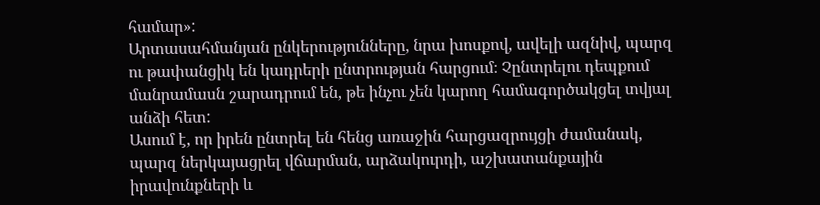համար»:
Արտասահմանյան ընկերությունները, նրա խոսքով, ավելի ազնիվ, պարզ ու թափանցիկ են կադրերի ընտրության հարցում։ Չընտրելու դեպքում մանրամասն շարադրում են, թե ինչու չեն կարող համագործակցել տվյալ անձի հետ:
Ասում է, որ իրեն ընտրել են հենց առաջին հարցազրույցի ժամանակ, պարզ ներկայացրել վճարման, արձակուրդի, աշխատանքային իրավունքների և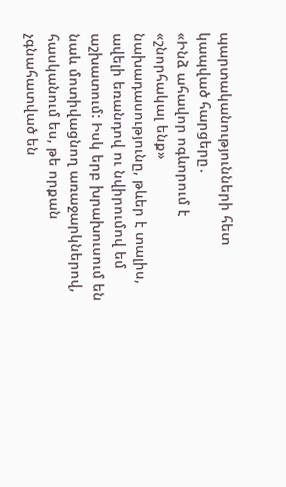պարտականությունների հետ կապված հարցերը․
«Ինձ ահավոր ոգևորում է «շնորհակալ ենք» նախադասությունը, թևեր է տալիս, ավելի եռանդով ու նվիրումով եմ աշխատում: Իսկ երբ խրախուսում են նաև մոտիվացնող առաջարկներով, հասկանում ես, թե որքան չգնահատված են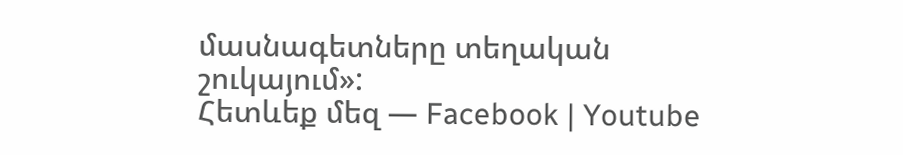մասնագետները տեղական շուկայում»:
Հետևեք մեզ — Facebook | Youtube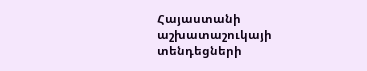Հայաստանի աշխատաշուկայի տենդեցների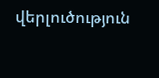վերլուծություն